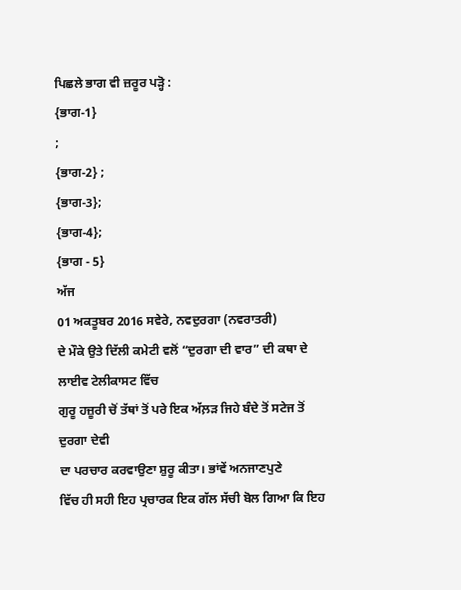ਪਿਛਲੇ ਭਾਗ ਵੀ ਜ਼ਰੂਰ ਪੜ੍ਹੋ :
{ਭਾਗ-1}
;
{ਭਾਗ-2} ;
{ਭਾਗ-3};
{ਭਾਗ-4};
{ਭਾਗ - 5}
ਅੱਜ
01 ਅਕਤੂਬਰ 2016 ਸਵੇਰੇ, ਨਵਦੁਰਗਾ (ਨਵਰਾਤਰੀ)
ਦੇ ਮੌਕੇ ਉਤੇ ਦਿੱਲੀ ਕਮੇਟੀ ਵਲੋਂ “ਦੁਰਗਾ ਦੀ ਵਾਰ” ਦੀ ਕਥਾ ਦੇ ਲਾਈਵ ਟੇਲੀਕਾਸਟ ਵਿੱਚ
ਗੁਰੂ ਹਜ਼ੂਰੀ ਚੋਂ ਤੱਥਾਂ ਤੋਂ ਪਰੇ ਇਕ ਅੱਲ਼ੜ ਜਿਹੇ ਬੰਦੇ ਤੋਂ ਸਟੇਜ ਤੋਂ ਦੁਰਗਾ ਦੇਵੀ
ਦਾ ਪਰਚਾਰ ਕਰਵਾਉਣਾ ਸ਼ੁਰੂ ਕੀਤਾ। ਭਾਂਵੇਂ ਅਨਜਾਣਪੁਣੇ
ਵਿੱਚ ਹੀ ਸਹੀ ਇਹ ਪ੍ਰਚਾਰਕ ਇਕ ਗੱਲ ਸੱਚੀ ਬੋਲ ਗਿਆ ਕਿ ਇਹ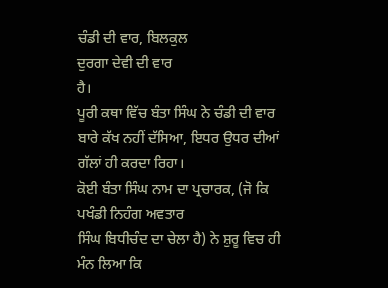ਚੰਡੀ ਦੀ ਵਾਰ, ਬਿਲਕੁਲ
ਦੁਰਗਾ ਦੇਵੀ ਦੀ ਵਾਰ
ਹੈ।
ਪੂਰੀ ਕਥਾ ਵਿੱਚ ਬੰਤਾ ਸਿੰਘ ਨੇ ਚੰਡੀ ਦੀ ਵਾਰ ਬਾਰੇ ਕੱਖ ਨਹੀਂ ਦੱਸਿਆ, ਇਧਰ ਉਧਰ ਦੀਆਂ
ਗੱਲਾਂ ਹੀ ਕਰਦਾ ਰਿਹਾ।
ਕੋਈ ਬੰਤਾ ਸਿੰਘ ਨਾਮ ਦਾ ਪ੍ਰਚਾਰਕ, (ਜੋ ਕਿ ਪਖੰਡੀ ਨਿਹੰਗ ਅਵਤਾਰ
ਸਿੰਘ ਬਿਧੀਚੰਦ ਦਾ ਚੇਲਾ ਹੈ) ਨੇ ਸ਼ੁਰੂ ਵਿਚ ਹੀ ਮੰਨ ਲਿਆ ਕਿ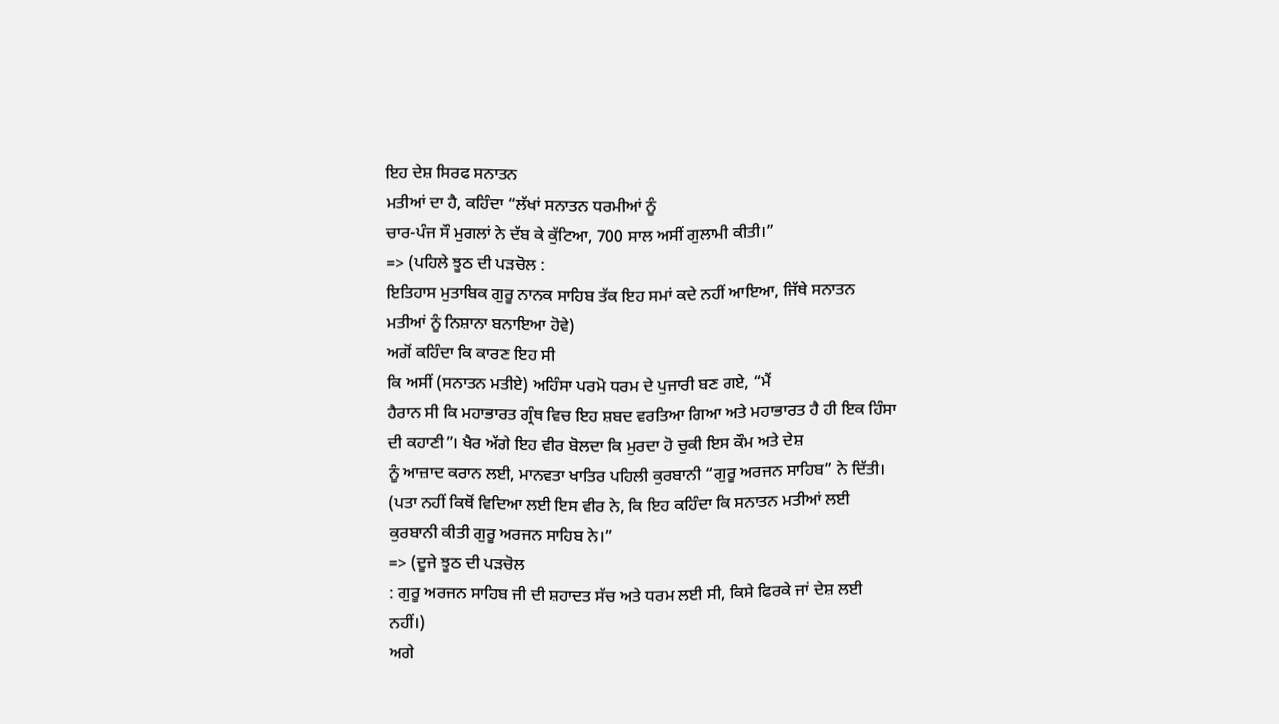ਇਹ ਦੇਸ਼ ਸਿਰਫ ਸਨਾਤਨ
ਮਤੀਆਂ ਦਾ ਹੈ, ਕਹਿੰਦਾ “ਲੱਖਾਂ ਸਨਾਤਨ ਧਰਮੀਆਂ ਨੂੰ
ਚਾਰ-ਪੰਜ ਸੌ ਮੁਗਲਾਂ ਨੇ ਦੱਬ ਕੇ ਕੁੱਟਿਆ, 700 ਸਾਲ ਅਸੀਂ ਗੁਲਾਮੀ ਕੀਤੀ।”
=> (ਪਹਿਲੇ ਝੂਠ ਦੀ ਪੜਚੋਲ :
ਇਤਿਹਾਸ ਮੁਤਾਬਿਕ ਗੁਰੂ ਨਾਨਕ ਸਾਹਿਬ ਤੱਕ ਇਹ ਸਮਾਂ ਕਦੇ ਨਹੀਂ ਆਇਆ, ਜਿੱਥੇ ਸਨਾਤਨ
ਮਤੀਆਂ ਨੂੰ ਨਿਸ਼ਾਨਾ ਬਨਾਇਆ ਹੋਵੇ)
ਅਗੋਂ ਕਹਿੰਦਾ ਕਿ ਕਾਰਣ ਇਹ ਸੀ
ਕਿ ਅਸੀਂ (ਸਨਾਤਨ ਮਤੀਏ) ਅਹਿੰਸਾ ਪਰਮੋ ਧਰਮ ਦੇ ਪੁਜਾਰੀ ਬਣ ਗਏ, “ਮੈਂ
ਹੈਰਾਨ ਸੀ ਕਿ ਮਹਾਭਾਰਤ ਗ੍ਰੰਥ ਵਿਚ ਇਹ ਸ਼ਬਦ ਵਰਤਿਆ ਗਿਆ ਅਤੇ ਮਹਾਭਾਰਤ ਹੈ ਹੀ ਇਕ ਹਿੰਸਾ
ਦੀ ਕਹਾਣੀ”। ਖੈਰ ਅੱਗੇ ਇਹ ਵੀਰ ਬੋਲਦਾ ਕਿ ਮੁਰਦਾ ਹੋ ਚੁਕੀ ਇਸ ਕੌਮ ਅਤੇ ਦੇਸ਼
ਨੂੰ ਆਜ਼ਾਦ ਕਰਾਨ ਲਈ, ਮਾਨਵਤਾ ਖਾਤਿਰ ਪਹਿਲੀ ਕੁਰਬਾਨੀ “ਗੁਰੂ ਅਰਜਨ ਸਾਹਿਬ” ਨੇ ਦਿੱਤੀ।
(ਪਤਾ ਨਹੀਂ ਕਿਥੋਂ ਵਿਦਿਆ ਲਈ ਇਸ ਵੀਰ ਨੇ, ਕਿ ਇਹ ਕਹਿੰਦਾ ਕਿ ਸਨਾਤਨ ਮਤੀਆਂ ਲਈ
ਕੁਰਬਾਨੀ ਕੀਤੀ ਗੁਰੂ ਅਰਜਨ ਸਾਹਿਬ ਨੇ।”
=> (ਦੂਜੇ ਝੂਠ ਦੀ ਪੜਚੋਲ
: ਗੁਰੂ ਅਰਜਨ ਸਾਹਿਬ ਜੀ ਦੀ ਸ਼ਹਾਦਤ ਸੱਚ ਅਤੇ ਧਰਮ ਲਈ ਸੀ, ਕਿਸੇ ਫਿਰਕੇ ਜਾਂ ਦੇਸ਼ ਲਈ
ਨਹੀਂ।)
ਅਗੇ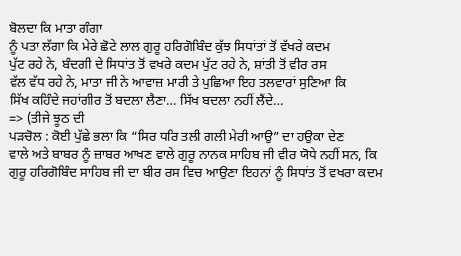ਬੋਲਦਾ ਕਿ ਮਾਤਾ ਗੰਗਾ
ਨੂੰ ਪਤਾ ਲੱਗਾ ਕਿ ਮੇਰੇ ਛੋਟੇ ਲਾਲ ਗੁਰੂ ਹਰਿਗੋਬਿੰਦ ਕੁੱਝ ਸਿਧਾਂਤਾਂ ਤੋਂ ਵੱਖਰੇ ਕਦਮ
ਪੁੱਟ ਰਹੇ ਨੇ, ਬੰਦਗੀ ਦੇ ਸਿਧਾਂਤ ਤੋਂ ਵਖਰੇ ਕਦਮ ਪੁੱਟ ਰਹੇ ਨੇ, ਸ਼ਾਂਤੀ ਤੋਂ ਵੀਰ ਰਸ
ਵੱਲ ਵੱਧ ਰਹੇ ਨੇ, ਮਾਤਾ ਜੀ ਨੇ ਆਵਾਜ਼ ਮਾਰੀ ਤੇ ਪੁਛਿਆ ਇਹ ਤਲਵਾਰਾਂ ਸੁਣਿਆ ਕਿ
ਸਿੱਖ ਕਹਿੰਦੇ ਜਹਾਂਗੀਰ ਤੋਂ ਬਦਲਾ ਲੈਣਾ… ਸਿੱਖ ਬਦਲਾ ਨਹੀਂ ਲੈਂਦੇ…
=> (ਤੀਜੇ ਝੂਠ ਦੀ
ਪੜਚੋਲ : ਕੋਈ ਪੁੱਛੇ ਭਲਾ ਕਿ “ਸਿਰ ਧਰਿ ਤਲੀ ਗਲੀ ਮੇਰੀ ਆਉ” ਦਾ ਹਉਕਾ ਦੇਣ
ਵਾਲੇ ਅਤੇ ਬਾਬਰ ਨੂੰ ਜ਼ਾਬਰ ਆਖਣ ਵਾਲੇ ਗੁਰੂ ਨਾਨਕ ਸਾਹਿਬ ਜੀ ਵੀਰ ਯੋਧੇ ਨਹੀਂ ਸਨ, ਕਿ
ਗੁਰੂ ਹਰਿਗੋਬਿੰਦ ਸਾਹਿਬ ਜੀ ਦਾ ਬੀਰ ਰਸ ਵਿਚ ਆਉਣਾ ਇਹਨਾਂ ਨੂੰ ਸਿਧਾਂਤ ਤੋਂ ਵਖਰਾ ਕਦਮ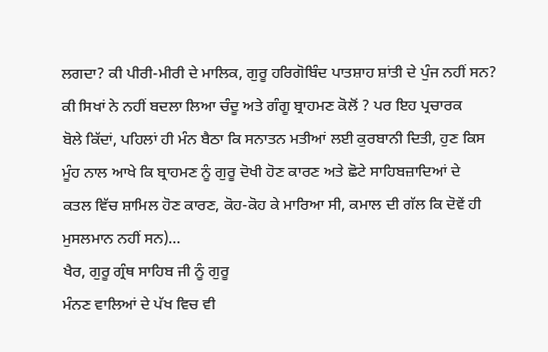ਲਗਦਾ? ਕੀ ਪੀਰੀ-ਮੀਰੀ ਦੇ ਮਾਲਿਕ, ਗੁਰੂ ਹਰਿਗੋਬਿੰਦ ਪਾਤਸ਼ਾਹ ਸ਼ਾਂਤੀ ਦੇ ਪੁੰਜ ਨਹੀਂ ਸਨ?
ਕੀ ਸਿਖਾਂ ਨੇ ਨਹੀਂ ਬਦਲਾ ਲਿਆ ਚੰਦੂ ਅਤੇ ਗੰਗੂ ਬ੍ਰਾਹਮਣ ਕੋਲੋਂ ? ਪਰ ਇਹ ਪ੍ਰਚਾਰਕ
ਬੋਲੇ ਕਿੱਦਾਂ, ਪਹਿਲਾਂ ਹੀ ਮੰਨ ਬੈਠਾ ਕਿ ਸਨਾਤਨ ਮਤੀਆਂ ਲਈ ਕੁਰਬਾਨੀ ਦਿਤੀ, ਹੁਣ ਕਿਸ
ਮੂੰਹ ਨਾਲ ਆਖੇ ਕਿ ਬ੍ਰਾਹਮਣ ਨੂੰ ਗੁਰੂ ਦੋਖੀ ਹੋਣ ਕਾਰਣ ਅਤੇ ਛੋਟੇ ਸਾਹਿਬਜ਼ਾਦਿਆਂ ਦੇ
ਕਤਲ ਵਿੱਚ ਸ਼ਾਮਿਲ ਹੋਣ ਕਾਰਣ, ਕੋਹ-ਕੋਹ ਕੇ ਮਾਰਿਆ ਸੀ, ਕਮਾਲ ਦੀ ਗੱਲ ਕਿ ਦੋਵੇਂ ਹੀ
ਮੁਸਲਮਾਨ ਨਹੀਂ ਸਨ)…
ਖੈਰ, ਗੁਰੂ ਗ੍ਰੰਥ ਸਾਹਿਬ ਜੀ ਨੂੰ ਗੁਰੂ
ਮੰਨਣ ਵਾਲਿਆਂ ਦੇ ਪੱਖ ਵਿਚ ਵੀ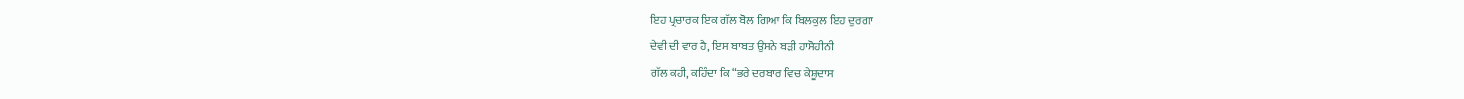ਇਹ ਪ੍ਰਚਾਰਕ ਇਕ ਗੱਲ ਬੋਲ ਗਿਆ ਕਿ ਬਿਲਕੁਲ ਇਹ ਦੁਰਗਾ
ਦੇਵੀ ਦੀ ਵਾਰ ਹੈ, ਇਸ ਬਾਬਤ ਉਸਨੇ ਬੜੀ ਹਾਸੋਹੀਨੀ
ਗੱਲ ਕਹੀ, ਕਹਿੰਦਾ ਕਿ “ਭਰੇ ਦਰਬਾਰ ਵਿਚ ਕੇਸ਼ੂਦਾਸ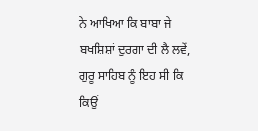ਨੇ ਆਖਿਆ ਕਿ ਬਾਬਾ ਜੇ ਬਖਸ਼ਿਸ਼ਾਂ ਦੁਰਗਾ ਦੀ ਲੈ ਲਵੇਂ, ਗੁਰੂ ਸਾਹਿਬ ਨੂੰ ਇਹ ਸੀ ਕਿ ਕਿਉਂ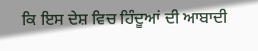ਕਿ ਇਸ ਦੇਸ਼ ਵਿਚ ਹਿੰਦੂਆਂ ਦੀ ਆਬਾਦੀ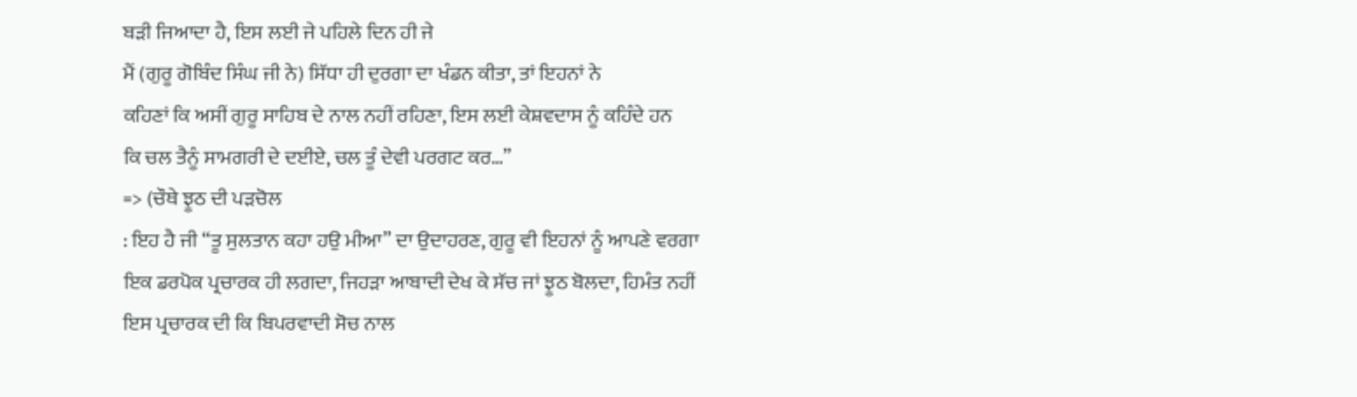ਬੜੀ ਜਿਆਦਾ ਹੈ, ਇਸ ਲਈ ਜੇ ਪਹਿਲੇ ਦਿਨ ਹੀ ਜੇ
ਮੈਂ (ਗੁਰੂ ਗੋਬਿੰਦ ਸਿੰਘ ਜੀ ਨੇ) ਸਿੱਧਾ ਹੀ ਦੁਰਗਾ ਦਾ ਖੰਡਨ ਕੀਤਾ, ਤਾਂ ਇਹਨਾਂ ਨੇ
ਕਹਿਣਾਂ ਕਿ ਅਸੀਂ ਗੁਰੂ ਸਾਹਿਬ ਦੇ ਨਾਲ ਨਹੀਂ ਰਹਿਣਾ, ਇਸ ਲਈ ਕੇਸ਼ਵਦਾਸ ਨੂੰ ਕਹਿੰਦੇ ਹਨ
ਕਿ ਚਲ ਤੈਨੂੰ ਸਾਮਗਰੀ ਦੇ ਦਈਏ, ਚਲ ਤੂੰ ਦੇਵੀ ਪਰਗਟ ਕਰ…”
=> (ਚੌਥੇ ਝੂਠ ਦੀ ਪੜਚੋਲ
: ਇਹ ਹੈ ਜੀ “ਤੂ ਸੁਲਤਾਨ ਕਹਾ ਹਉ ਮੀਆ” ਦਾ ਉਦਾਹਰਣ, ਗੁਰੂ ਵੀ ਇਹਨਾਂ ਨੂੰ ਆਪਣੇ ਵਰਗਾ
ਇਕ ਡਰਪੋਕ ਪ੍ਰਚਾਰਕ ਹੀ ਲਗਦਾ, ਜਿਹੜਾ ਆਬਾਦੀ ਦੇਖ ਕੇ ਸੱਚ ਜਾਂ ਝੂਠ ਬੋਲਦਾ, ਹਿਮੰਤ ਨਹੀਂ
ਇਸ ਪ੍ਰਚਾਰਕ ਦੀ ਕਿ ਬਿਪਰਵਾਦੀ ਸੋਚ ਨਾਲ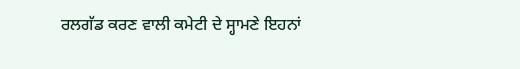ਰਲਗੱਡ ਕਰਣ ਵਾਲੀ ਕਮੇਟੀ ਦੇ ਸ੍ਹਾਮਣੇ ਇਹਨਾਂ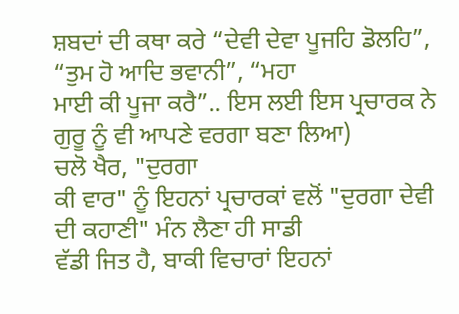ਸ਼ਬਦਾਂ ਦੀ ਕਥਾ ਕਰੇ “ਦੇਵੀ ਦੇਵਾ ਪੂਜਹਿ ਡੋਲਹਿ”, “ਤੁਮ ਹੋ ਆਦਿ ਭਵਾਨੀ”, “ਮਹਾ
ਮਾਈ ਕੀ ਪੂਜਾ ਕਰੈ”.. ਇਸ ਲਈ ਇਸ ਪ੍ਰਚਾਰਕ ਨੇ ਗੁਰੂ ਨੂੰ ਵੀ ਆਪਣੇ ਵਰਗਾ ਬਣਾ ਲਿਆ)
ਚਲੋ ਖੈਰ, "ਦੁਰਗਾ
ਕੀ ਵਾਰ" ਨੂੰ ਇਹਨਾਂ ਪ੍ਰਚਾਰਕਾਂ ਵਲੋਂ "ਦੁਰਗਾ ਦੇਵੀ ਦੀ ਕਹਾਣੀ" ਮੰਨ ਲੈਣਾ ਹੀ ਸਾਡੀ
ਵੱਡੀ ਜਿਤ ਹੈ, ਬਾਕੀ ਵਿਚਾਰਾਂ ਇਹਨਾਂ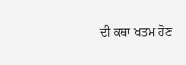ਦੀ ਕਥਾ ਖਤਮ ਹੋਣ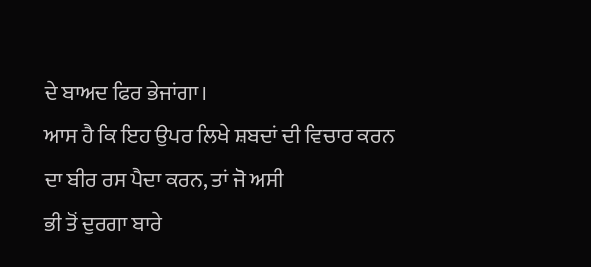ਦੇ ਬਾਅਦ ਫਿਰ ਭੇਜਾਂਗਾ।
ਆਸ ਹੈ ਕਿ ਇਹ ਉਪਰ ਲਿਖੇ ਸ਼ਬਦਾਂ ਦੀ ਵਿਚਾਰ ਕਰਨ ਦਾ ਬੀਰ ਰਸ ਪੈਦਾ ਕਰਨ, ਤਾਂ ਜੋ ਅਸੀ
ਭੀ ਤੋਂ ਦੁਰਗਾ ਬਾਰੇ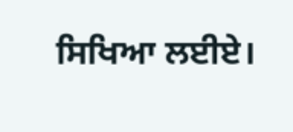ਸਿਖਿਆ ਲਈਏ।